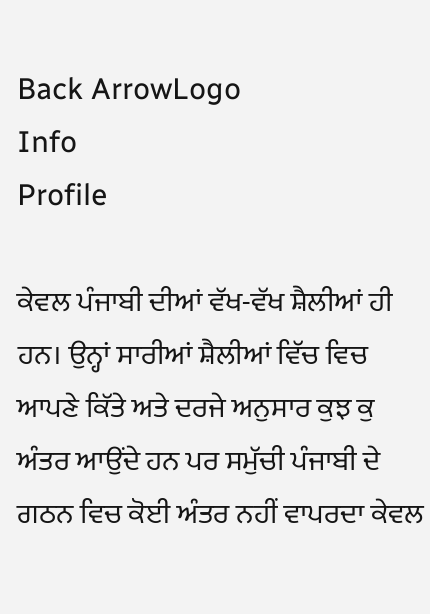Back ArrowLogo
Info
Profile

ਕੇਵਲ ਪੰਜਾਬੀ ਦੀਆਂ ਵੱਖ-ਵੱਖ ਸ਼ੈਲੀਆਂ ਹੀ ਹਨ। ਉਨ੍ਹਾਂ ਸਾਰੀਆਂ ਸ਼ੈਲੀਆਂ ਵਿੱਚ ਵਿਚ ਆਪਣੇ ਕਿੱਤੇ ਅਤੇ ਦਰਜੇ ਅਨੁਸਾਰ ਕੁਝ ਕੁ ਅੰਤਰ ਆਉਂਦੇ ਹਨ ਪਰ ਸਮੁੱਚੀ ਪੰਜਾਬੀ ਦੇ ਗਠਨ ਵਿਚ ਕੋਈ ਅੰਤਰ ਨਹੀਂ ਵਾਪਰਦਾ ਕੇਵਲ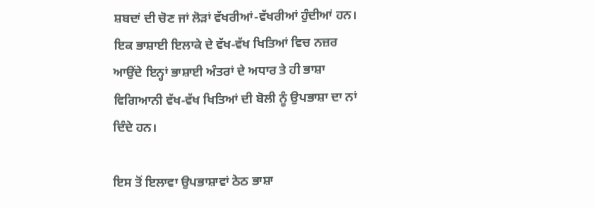ਸ਼ਬਦਾਂ ਦੀ ਚੋਣ ਜਾਂ ਲੋੜਾਂ ਵੱਖਰੀਆਂ-ਵੱਖਰੀਆਂ ਹੁੰਦੀਆਂ ਹਨ। ਇਕ ਭਾਸ਼ਾਈ ਇਲਾਕੇ ਦੇ ਵੱਖ-ਵੱਖ ਖਿਤਿਆਂ ਵਿਚ ਨਜ਼ਰ ਆਉਂਦੇ ਇਨ੍ਹਾਂ ਭਾਸ਼ਾਈ ਅੰਤਰਾਂ ਦੇ ਅਧਾਰ ਤੇ ਹੀ ਭਾਸ਼ਾ ਵਿਗਿਆਨੀ ਵੱਖ-ਵੱਖ ਖਿਤਿਆਂ ਦੀ ਬੋਲੀ ਨੂੰ ਉਪਭਾਸ਼ਾ ਦਾ ਨਾਂ ਦਿੰਦੇ ਹਨ।

ਇਸ ਤੋਂ ਇਲਾਵਾ ਉਪਭਾਸ਼ਾਵਾਂ ਠੇਠ ਭਾਸ਼ਾ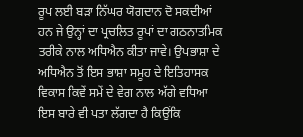ਰੂਪ ਲਈ ਬੜਾ ਨਿੱਘਰ ਯੋਗਦਾਨ ਦੋ ਸਕਦੀਆਂ ਹਨ ਜੇ ਉਨ੍ਹਾਂ ਦਾ ਪ੍ਰਚਲਿਤ ਰੂਪਾਂ ਦਾ ਗਠਨਾਤਮਿਕ ਤਰੀਕੇ ਨਾਲ ਅਧਿਐਨ ਕੀਤਾ ਜਾਵੇ। ਉਪਭਾਸ਼ਾ ਦੇ ਅਧਿਐਨ ਤੋਂ ਇਸ ਭਾਸ਼ਾ ਸਮੂਹ ਦੇ ਇਤਿਹਾਸਕ ਵਿਕਾਸ ਕਿਵੇਂ ਸਮੇਂ ਦੇ ਵੇਗ ਨਾਲ ਅੱਗੇ ਵਧਿਆ ਇਸ ਬਾਰੇ ਵੀ ਪਤਾ ਲੱਗਦਾ ਹੈ ਕਿਉਂਕਿ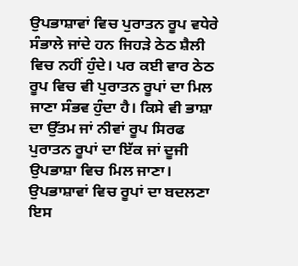ਉਪਭਾਸ਼ਾਵਾਂ ਵਿਚ ਪੁਰਾਤਨ ਰੂਪ ਵਧੇਰੇ ਸੰਭਾਲੇ ਜਾਂਦੇ ਹਨ ਜਿਹੜੇ ਠੇਠ ਸ਼ੈਲੀ ਵਿਚ ਨਹੀਂ ਹੁੰਦੇ। ਪਰ ਕਈ ਵਾਰ ਠੇਠ ਰੂਪ ਵਿਚ ਵੀ ਪੁਰਾਤਨ ਰੂਪਾਂ ਦਾ ਮਿਲ ਜਾਣਾ ਸੰਭਵ ਹੁੰਦਾ ਹੈ। ਕਿਸੇ ਵੀ ਭਾਸ਼ਾ ਦਾ ਉੱਤਮ ਜਾਂ ਨੀਵਾਂ ਰੂਪ ਸਿਰਫ ਪੁਰਾਤਨ ਰੂਪਾਂ ਦਾ ਇੱਕ ਜਾਂ ਦੂਜੀ ਉਪਭਾਸ਼ਾ ਵਿਚ ਮਿਲ ਜਾਣਾ। ਉਪਭਾਸ਼ਾਵਾਂ ਵਿਚ ਰੂਪਾਂ ਦਾ ਬਦਲਣਾ ਇਸ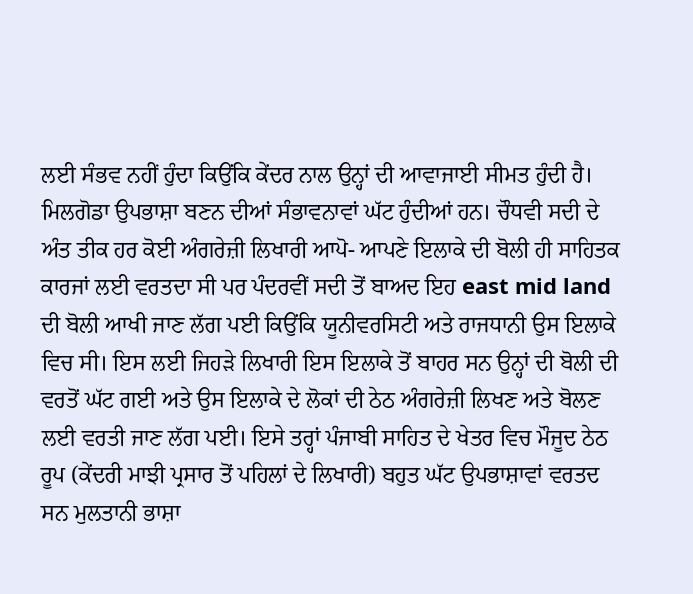ਲਈ ਸੰਭਵ ਨਹੀਂ ਹੁੰਦਾ ਕਿਉਂਕਿ ਕੇਂਦਰ ਨਾਲ ਉਨ੍ਹਾਂ ਦੀ ਆਵਾਜਾਈ ਸੀਮਤ ਹੁੰਦੀ ਹੈ। ਮਿਲਗੋਡਾ ਉਪਭਾਸ਼ਾ ਬਣਨ ਦੀਆਂ ਸੰਭਾਵਨਾਵਾਂ ਘੱਟ ਹੁੰਦੀਆਂ ਹਨ। ਚੌਧਵੀ ਸਦੀ ਦੇ ਅੰਤ ਤੀਕ ਹਰ ਕੋਈ ਅੰਗਰੇਜ਼ੀ ਲਿਖਾਰੀ ਆਪੋ- ਆਪਣੇ ਇਲਾਕੇ ਦੀ ਬੋਲੀ ਹੀ ਸਾਹਿਤਕ ਕਾਰਜਾਂ ਲਈ ਵਰਤਦਾ ਸੀ ਪਰ ਪੰਦਰਵੀਂ ਸਦੀ ਤੋਂ ਬਾਅਦ ਇਹ east mid land ਦੀ ਬੋਲੀ ਆਖੀ ਜਾਣ ਲੱਗ ਪਈ ਕਿਉਂਕਿ ਯੂਨੀਵਰਸਿਟੀ ਅਤੇ ਰਾਜਧਾਨੀ ਉਸ ਇਲਾਕੇ ਵਿਚ ਸੀ। ਇਸ ਲਈ ਜਿਹੜੇ ਲਿਖਾਰੀ ਇਸ ਇਲਾਕੇ ਤੋਂ ਬਾਹਰ ਸਨ ਉਨ੍ਹਾਂ ਦੀ ਬੋਲੀ ਦੀ ਵਰਤੋਂ ਘੱਟ ਗਈ ਅਤੇ ਉਸ ਇਲਾਕੇ ਦੇ ਲੋਕਾਂ ਦੀ ਠੇਠ ਅੰਗਰੇਜ਼ੀ ਲਿਖਣ ਅਤੇ ਬੋਲਣ ਲਈ ਵਰਤੀ ਜਾਣ ਲੱਗ ਪਈ। ਇਸੇ ਤਰ੍ਹਾਂ ਪੰਜਾਬੀ ਸਾਹਿਤ ਦੇ ਖੇਤਰ ਵਿਚ ਮੌਜੂਦ ਠੇਠ ਰੂਪ (ਕੇਂਦਰੀ ਮਾਝੀ ਪ੍ਰਸਾਰ ਤੋਂ ਪਹਿਲਾਂ ਦੇ ਲਿਖਾਰੀ) ਬਹੁਤ ਘੱਟ ਉਪਭਾਸ਼ਾਵਾਂ ਵਰਤਦ ਸਨ ਮੁਲਤਾਨੀ ਭਾਸ਼ਾ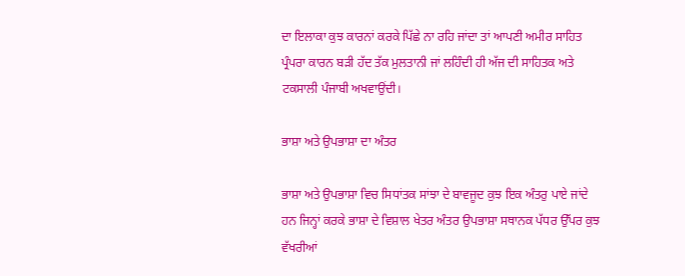ਦਾ ਇਲਾਕਾ ਕੁਝ ਕਾਰਨਾਂ ਕਰਕੇ ਪਿੱਛੇ ਨਾ ਰਹਿ ਜਾਂਦਾ ਤਾਂ ਆਪਣੀ ਅਮੀਰ ਸਾਹਿਤ ਪ੍ਰੰਪਰਾ ਕਾਰਨ ਬੜੀ ਹੱਦ ਤੱਕ ਮੁਲਤਾਨੀ ਜਾਂ ਲਹਿੰਦੀ ਹੀ ਅੱਜ ਦੀ ਸਾਹਿਤਕ ਅਤੇ ਟਕਸਾਲੀ ਪੰਜਾਬੀ ਅਖਵਾਉਂਦੀ।

ਭਾਸ਼ਾ ਅਤੇ ਉਪਭਾਸ਼ਾ ਦਾ ਅੰਤਰ

ਭਾਸ਼ਾ ਅਤੇ ਉਪਭਾਸ਼ਾ ਵਿਚ ਸਿਧਾਂਤਕ ਸਾਂਝਾ ਦੇ ਬਾਵਜੂਦ ਕੁਝ ਇਕ ਅੰਤਰੁ ਪਾਏ ਜਾਂਦੇ ਹਨ ਜਿਨ੍ਹਾਂ ਕਰਕੇ ਭਾਸ਼ਾ ਦੇ ਵਿਸ਼ਾਲ ਖੇਤਰ ਅੰਤਰ ਉਪਭਾਸ਼ਾ ਸਥਾਨਕ ਪੱਧਰ ਉੱਪਰ ਕੁਝ ਵੱਖਰੀਆਂ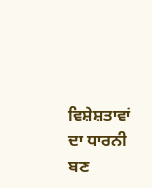ਵਿਸ਼ੇਸ਼ਤਾਵਾਂ ਦਾ ਧਾਰਨੀ ਬਣ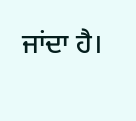ਜਾਂਦਾ ਹੈ।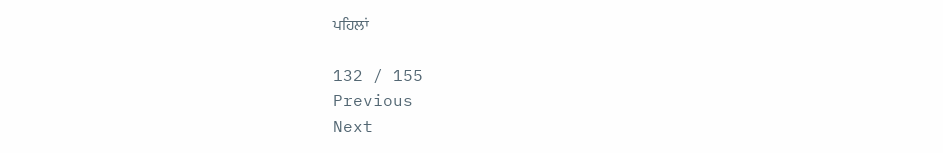ਪਹਿਲਾਂ

132 / 155
Previous
Next